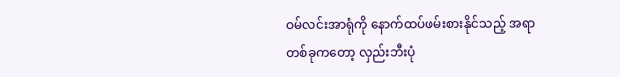ဝမ်လင်းအာရုံကို နောက်ထပ်ဖမ်းစားနိုင်သည့် အရာတစ်ခုကတော့ လှည်းဘီးပုံ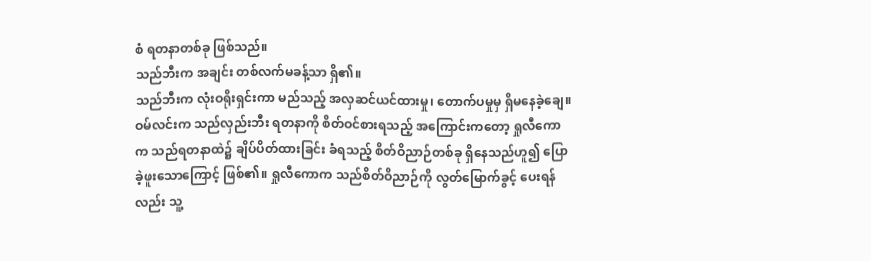စံ ရတနာတစ်ခု ဖြစ်သည်။
သည်ဘီးက အချင်း တစ်လက်မခန့်သာ ရှိ၏။
သည်ဘီးက လုံးဝရိုးရှင်းကာ မည်သည့် အလှဆင်ယင်ထားမှု၊ တောက်ပမှုမှ ရှိမနေခဲ့ချေ။
ဝမ်လင်းက သည်လှည်းဘီး ရတနာကို စိတ်ဝင်စားရသည့် အကြောင်းကတော့ ရှုလီကောက သည်ရတနာထဲ၌ ချိပ်ပိတ်ထားခြင်း ခံရသည့် စိတ်ဝိညာဉ်တစ်ခု ရှိနေသည်ဟူ၍ ပြောခဲ့ဖူးသောကြောင့် ဖြစ်၏။ ရှုလီကောက သည်စိတ်ဝိညာဉ်ကို လွတ်မြောက်ခွင့် ပေးရန်လည်း သူ့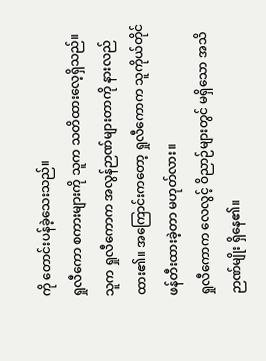ကို တောင်းပန်ခဲ့သေးသည်။
ရှုလီကော စကားများကို သူက သတိထားလေ့ရှိသည်။ သူက ရှုလီကောက အလွန်ဉာဏ်များတာကို နားလည်ထား၏။ အကြောင်းကတော့ ရှုလီကောက သူကိုယ်တိုင် ဖန်တီးထားခဲ့တာ မဟုတ်လား။
ရှုလီကောက လေလွင့် ဝိညာဉ်များတွင် မရှိသော အသိဉာဏ်မျိုး ရှိနေ၏။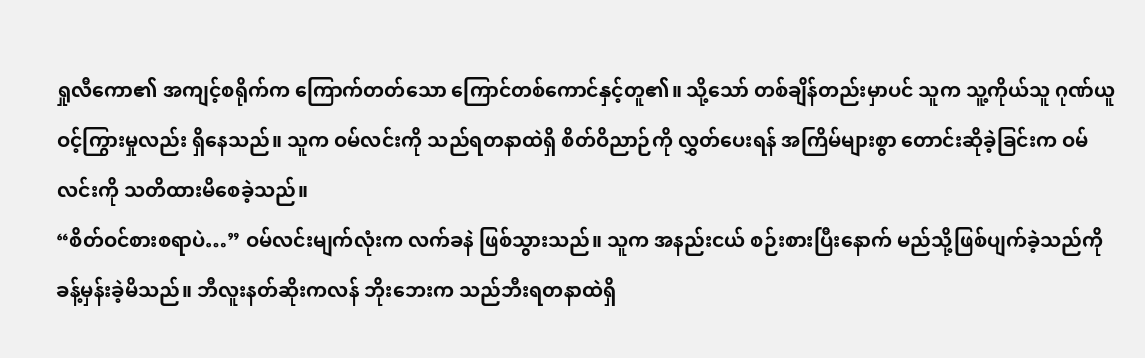ရှုလီကော၏ အကျင့်စရိုက်က ကြောက်တတ်သော ကြောင်တစ်ကောင်နှင့်တူ၏။ သို့သော် တစ်ချိန်တည်းမှာပင် သူက သူ့ကိုယ်သူ ဂုဏ်ယူဝင့်ကြွားမှုလည်း ရှိနေသည်။ သူက ဝမ်လင်းကို သည်ရတနာထဲရှိ စိတ်ဝိညာဉ်ကို လွှတ်ပေးရန် အကြိမ်များစွာ တောင်းဆိုခဲ့ခြင်းက ဝမ်လင်းကို သတိထားမိစေခဲ့သည်။
“စိတ်ဝင်စားစရာပဲ…” ဝမ်လင်းမျက်လုံးက လက်ခနဲ ဖြစ်သွားသည်။ သူက အနည်းငယ် စဉ်းစားပြီးနောက် မည်သို့ဖြစ်ပျက်ခဲ့သည်ကို ခန့်မှန်းခဲ့မိသည်။ ဘီလူးနတ်ဆိုးကလန် ဘိုးဘေးက သည်ဘီးရတနာထဲရှိ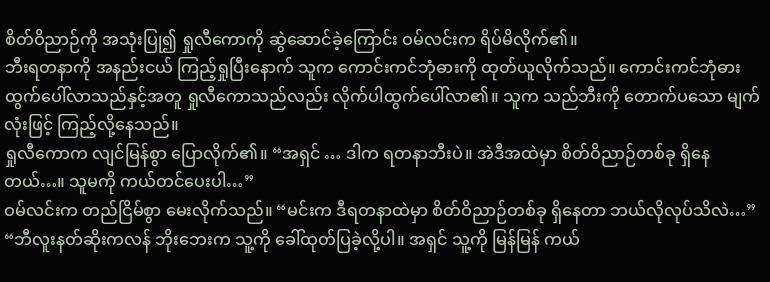စိတ်ဝိညာဉ်ကို အသုံးပြု၍ ရှုလီကောကို ဆွဲဆောင်ခဲ့ကြောင်း ဝမ်လင်းက ရိပ်မိလိုက်၏။
ဘီးရတနာကို အနည်းငယ် ကြည့်ရှုပြီးနောက် သူက ကောင်းကင်ဘုံဓားကို ထုတ်ယူလိုက်သည်။ ကောင်းကင်ဘုံဓား ထွက်ပေါ်လာသည်နှင့်အတူ ရှုလီကောသည်လည်း လိုက်ပါထွက်ပေါ်လာ၏။ သူက သည်ဘီးကို တောက်ပသော မျက်လုံးဖြင့် ကြည့်လို့နေသည်။
ရှုလီကောက လျင်မြန်စွာ ပြောလိုက်၏။ “အရှင် … ဒါက ရတနာဘီးပဲ။ အဲဒီအထဲမှာ စိတ်ဝိညာဉ်တစ်ခု ရှိနေတယ်…။ သူမကို ကယ်တင်ပေးပါ…”
ဝမ်လင်းက တည်ငြိမ်စွာ မေးလိုက်သည်။ “မင်းက ဒီရတနာထဲမှာ စိတ်ဝိညာဉ်တစ်ခု ရှိနေတာ ဘယ်လိုလုပ်သိလဲ…”
“ဘီလူးနတ်ဆိုးကလန် ဘိုးဘေးက သူ့ကို ခေါ်ထုတ်ပြခဲ့လို့ပါ။ အရှင် သူ့ကို မြန်မြန် ကယ်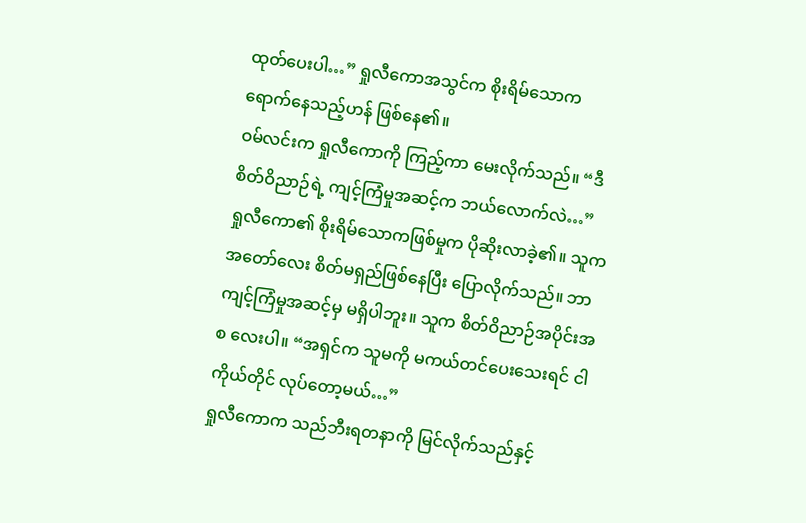ထုတ်ပေးပါ…” ရှုလီကောအသွင်က စိုးရိမ်သောက ရောက်နေသည့်ဟန် ဖြစ်နေ၏။
ဝမ်လင်းက ရှုလီကောကို ကြည့်ကာ မေးလိုက်သည်။ “ဒီစိတ်ဝိညာဉ်ရဲ့ ကျင့်ကြံမှုအဆင့်က ဘယ်လောက်လဲ…”
ရှုလီကော၏ စိုးရိမ်သောကဖြစ်မှုက ပိုဆိုးလာခဲ့၏။ သူက အတော်လေး စိတ်မရှည်ဖြစ်နေပြီး ပြောလိုက်သည်။ ဘာကျင့်ကြံမှုအဆင့်မှ မရှိပါဘူး။ သူက စိတ်ဝိညာဉ်အပိုင်းအစ လေးပါ။ “အရှင်က သူမကို မကယ်တင်ပေးသေးရင် ငါကိုယ်တိုင် လုပ်တော့မယ်…”
ရှုလီကောက သည်ဘီးရတနာကို မြင်လိုက်သည်နှင့်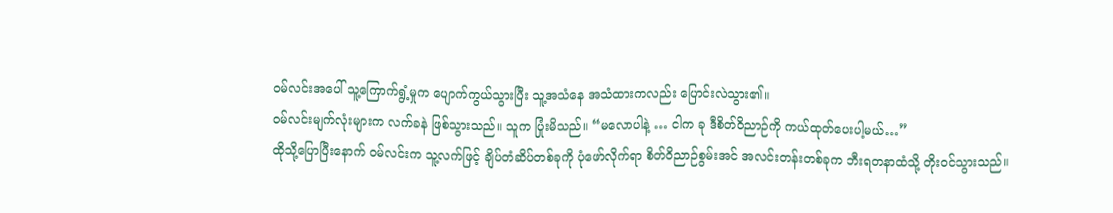ဝမ်လင်းအပေါ် သူ့ကြောက်ရွံ့မှုက ပျောက်ကွယ်သွားပြီး သူ့အသံနေ အသံထားကလည်း ပြောင်းလဲသွား၏။
ဝမ်လင်းမျက်လုံးများက လက်ခနဲ ဖြစ်သွားသည်။ သူက ပြုံးမိသည်။ “မလောပါနဲ့ … ငါက ခု ဒီစိတ်ဝိညာဉ်ကို ကယ်ထုတ်ပေးပါ့မယ်…”
ထိုသို့ပြောပြီးနောက် ဝမ်လင်းက သူ့လက်ဖြင့် ချိပ်တံဆိပ်တစ်ခုကို ပုံဖော်လိုက်ရာ စိတ်ဝိညာဉ်စွမ်းအင် အလင်းတန်းတစ်ခုက ဘီးရတနာထံသို့ တိုးဝင်သွားသည်။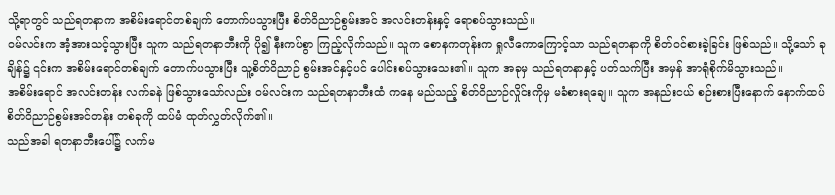သို့ရာတွင် သည်ရတနာက အစိမ်းရောင်တစ်ချက် တောက်ပသွားပြီး စိတ်ဝိညာဉ်စွမ်းအင် အလင်းတန်းနှင့် ရောစပ်သွားသည်။
ဝမ်လင်းက အံ့အားသင့်သွားပြီး သူက သည်ရတနာဘီးကို ပို၍ နီးကပ်စွာ ကြည့်လိုက်သည်။ သူက စောနကတုန်းက ရှုလီကောကြောင့်သာ သည်ရတနာကို စိတ်ဝင်စားခဲ့ခြင်း ဖြစ်သည်။ သို့သော် ခုချိန်၌ ၎င်းက အစိမ်းရောင်တစ်ချက် တောက်ပသွားပြီး သူ့စိတ်ဝိညာဉ် စွမ်းအင်နှင့်ပင် ပေါင်းစပ်သွားသေး၏။ သူက အခုမှ သည်ရတနာနှင့် ပတ်သက်ပြီး အမှန် အာရုံစိုက်မိသွားသည်။
အစိမ်းရောင် အလင်းတန်း လက်ခနဲ ဖြစ်သွားသော်လည်း ဝမ်လင်းက သည်ရတနာဘီးထံ ကနေ မည်သည့် စိတ်ဝိညာဉ်လှိုင်းကိုမှ မခံစားရချေ။ သူက အနည်းငယ် စဉ်းစားပြီးနောက် နောက်ထပ် စိတ်ဝိညာဉ်စွမ်းအင်တန်း တစ်ခုကို ထပ်မံ ထုတ်လွှတ်လိုက်၏။
သည်အခါ ရတနာဘီးပေါ်၌ လက်မ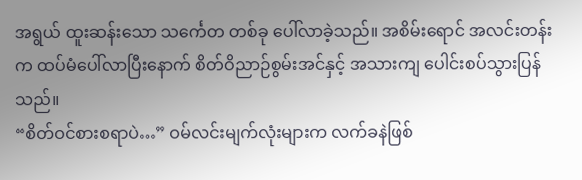အရွယ် ထူးဆန်းသော သင်္ကေတ တစ်ခု ပေါ်လာခဲ့သည်။ အစိမ်းရောင် အလင်းတန်းက ထပ်မံပေါ်လာပြီးနောက် စိတ်ဝိညာဉ်စွမ်းအင်နှင့် အသားကျ ပေါင်းစပ်သွားပြန်သည်။
“စိတ်ဝင်စားစရာပဲ…” ဝမ်လင်းမျက်လုံးများက လက်ခနဲဖြစ်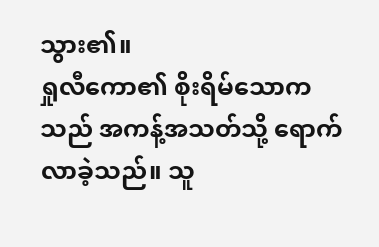သွား၏။
ရှုလီကော၏ စိုးရိမ်သောကသည် အကန့်အသတ်သို့ ရောက်လာခဲ့သည်။ သူ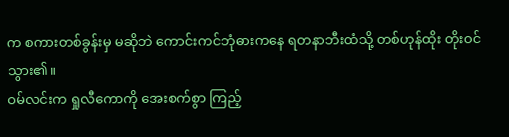က စကားတစ်ခွန်းမှ မဆိုဘဲ ကောင်းကင်ဘုံဓားကနေ ရတနာဘီးထံသို့ တစ်ဟုန်ထိုး တိုးဝင်သွား၏။
ဝမ်လင်းက ရှုလီကောကို အေးစက်စွာ ကြည့်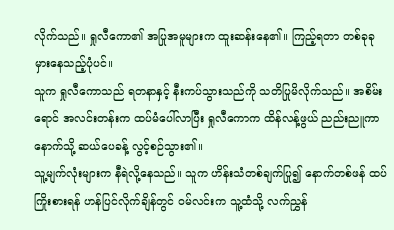လိုက်သည်။ ရှုလီကော၏ အပြုအမူများက ထူးဆန်းနေ၏။ ကြည့်ရတာ တစ်ခုခု မှားနေသည့်ပုံပင်။
သူက ရှုလီကောသည် ရတနာနှင့် နီးကပ်သွားသည်ကို သတိပြုမိလိုက်သည်။ အစိမ်းရောင် အလင်းတန်းက ထပ်မံပေါ်လာပြီး ရှုလီကောက ထိန်လန့်ဖွယ် ညည်းညူကာ နောက်သို့ ဆယ်ပေခန့် လွင့်စဉ်သွား၏။
သူ့မျက်လုံးများက နီရဲလို့နေသည်။ သူက ဟိန်းသံတစ်ချက်ပြု၍ နောက်တစ်ဖန် ထပ်ကြိုးစားရန် ဟန်ပြင်လိုက်ချိန်တွင် ဝမ်လင်းက သူ့ထံသို့ လက်ညွှန်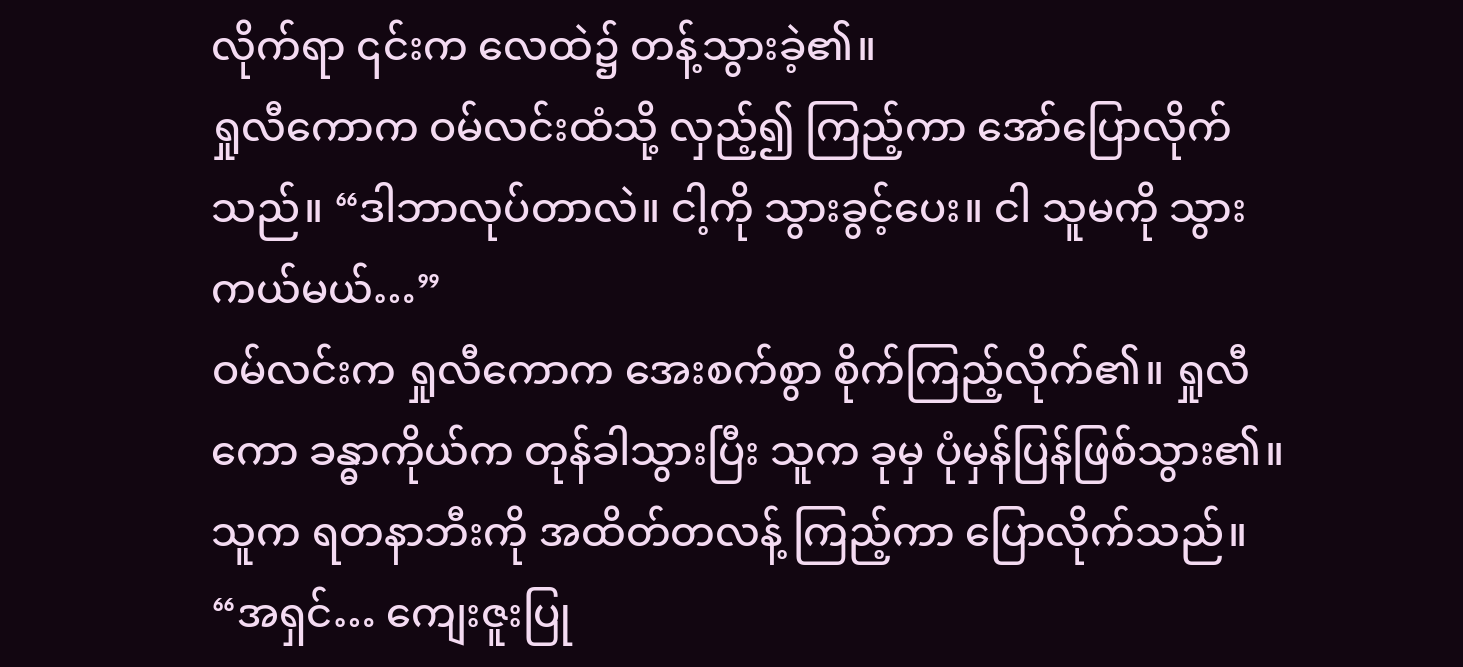လိုက်ရာ ၎င်းက လေထဲ၌ တန့်သွားခဲ့၏။
ရှုလီကောက ဝမ်လင်းထံသို့ လှည့်၍ ကြည့်ကာ အော်ပြောလိုက်သည်။ “ဒါဘာလုပ်တာလဲ။ ငါ့ကို သွားခွင့်ပေး။ ငါ သူမကို သွားကယ်မယ်…”
ဝမ်လင်းက ရှုလီကောက အေးစက်စွာ စိုက်ကြည့်လိုက်၏။ ရှုလီကော ခန္ဓာကိုယ်က တုန်ခါသွားပြီး သူက ခုမှ ပုံမှန်ပြန်ဖြစ်သွား၏။ သူက ရတနာဘီးကို အထိတ်တလန့် ကြည့်ကာ ပြောလိုက်သည်။ “အရှင်… ကျေးဇူးပြု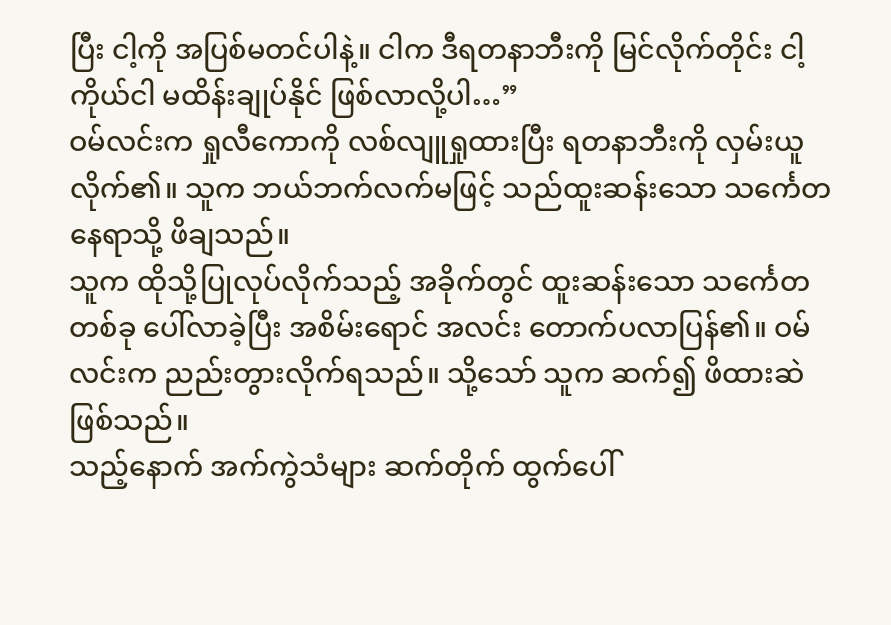ပြီး ငါ့ကို အပြစ်မတင်ပါနဲ့။ ငါက ဒီရတနာဘီးကို မြင်လိုက်တိုင်း ငါ့ကိုယ်ငါ မထိန်းချုပ်နိုင် ဖြစ်လာလို့ပါ…”
ဝမ်လင်းက ရှုလီကောကို လစ်လျူရှုထားပြီး ရတနာဘီးကို လှမ်းယူလိုက်၏။ သူက ဘယ်ဘက်လက်မဖြင့် သည်ထူးဆန်းသော သင်္ကေတနေရာသို့ ဖိချသည်။
သူက ထိုသို့ပြုလုပ်လိုက်သည့် အခိုက်တွင် ထူးဆန်းသော သင်္ကေတတစ်ခု ပေါ်လာခဲ့ပြီး အစိမ်းရောင် အလင်း တောက်ပလာပြန်၏။ ဝမ်လင်းက ညည်းတွားလိုက်ရသည်။ သို့သော် သူက ဆက်၍ ဖိထားဆဲဖြစ်သည်။
သည့်နောက် အက်ကွဲသံများ ဆက်တိုက် ထွက်ပေါ်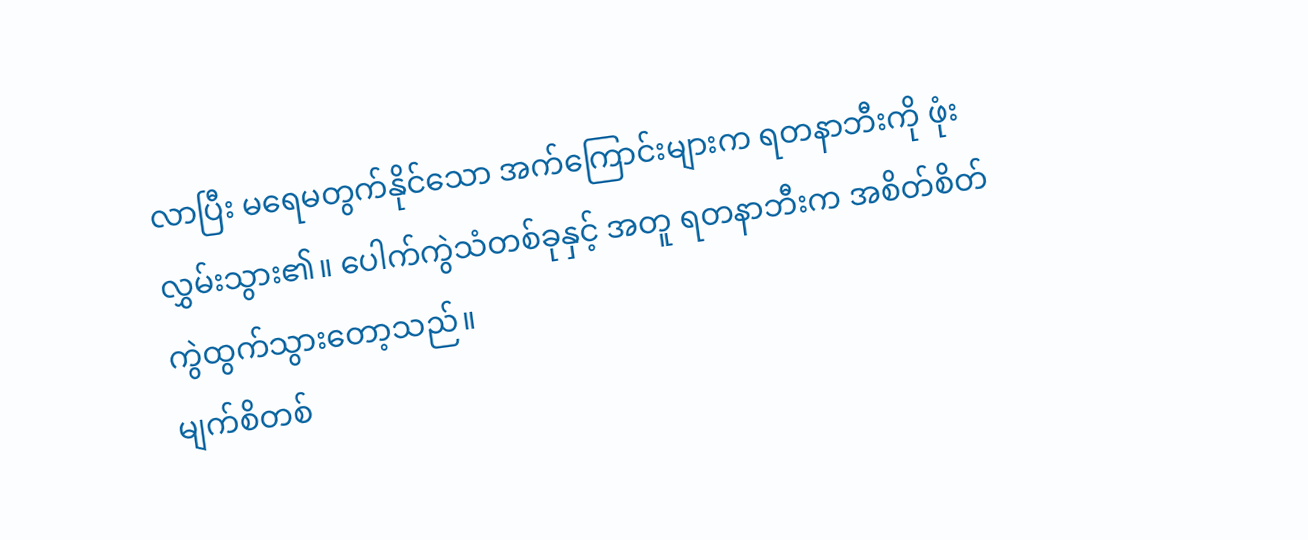လာပြီး မရေမတွက်နိုင်သော အက်ကြောင်းများက ရတနာဘီးကို ဖုံးလွှမ်းသွား၏။ ပေါက်ကွဲသံတစ်ခုနှင့် အတူ ရတနာဘီးက အစိတ်စိတ် ကွဲထွက်သွားတော့သည်။
မျက်စိတစ်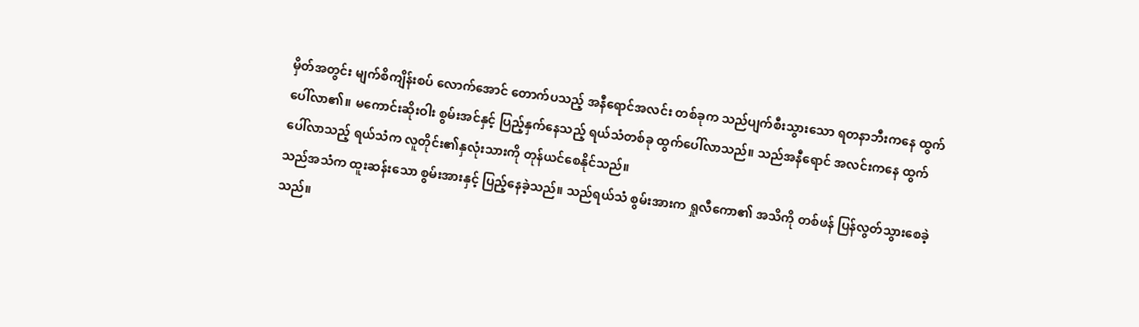မှိတ်အတွင်း မျက်စိကျိန်းစပ် လောက်အောင် တောက်ပသည့် အနီရောင်အလင်း တစ်ခုက သည်ပျက်စီးသွားသော ရတနာဘီးကနေ ထွက်ပေါ်လာ၏။ မကောင်းဆိုးဝါး စွမ်းအင်နှင့် ပြည့်နှက်နေသည့် ရယ်သံတစ်ခု ထွက်ပေါ်လာသည်။ သည်အနီရောင် အလင်းကနေ ထွက်ပေါ်လာသည့် ရယ်သံက လူတိုင်း၏နှလုံးသားကို တုန်ယင်စေနိုင်သည်။
သည်အသံက ထူးဆန်းသော စွမ်းအားနှင့် ပြည့်နေခဲ့သည်။ သည်ရယ်သံ စွမ်းအားက ရှုလီကော၏ အသိကို တစ်ဖန် ပြန်လွတ်သွားစေခဲ့သည်။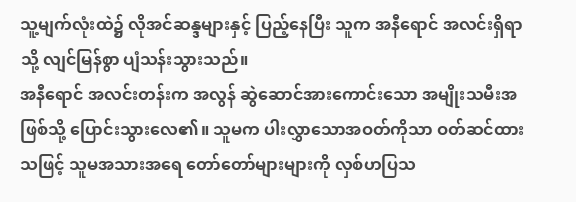သူ့မျက်လုံးထဲ၌ လိုအင်ဆန္ဒများနှင့် ပြည့်နေပြီး သူက အနီရောင် အလင်းရှိရာသို့ လျင်မြန်စွာ ပျံသန်းသွားသည်။
အနီရောင် အလင်းတန်းက အလွန် ဆွဲဆောင်အားကောင်းသော အမျိုးသမီးအဖြစ်သို့ ပြောင်းသွားလေ၏။ သူမက ပါးလွှာသောအဝတ်ကိုသာ ဝတ်ဆင်ထားသဖြင့် သူမအသားအရေ တော်တော်များများကို လှစ်ဟပြသ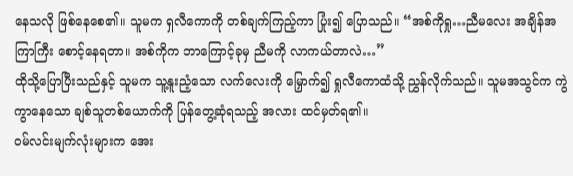နေသလို ဖြစ်နေစေ၏။ သူမက ရှလီကောကို တစ်ချက်ကြည့်ကာ ပြုံး၍ ပြောသည်။ “အစ်ကိုရှု…ညီမလေး အချိန်အကြာကြီး စောင့်နေရတာ။ အစ်ကိုက ဘာကြောင့်ခုမှ ညီမကို လာကယ်တာလဲ…”
ထိုသို့ပြောပြီးသည်နှင့် သူမက သူ့နူးညံ့သော လက်လေးကို မြှောက်၍ ရှုလီကောထံသို့ ညွှန်လိုက်သည်။ သူမအသွင်က ကွဲကွာနေသော ချစ်သူတစ်ယောက်ကို ပြန်တွေ့ဆုံရသည့် အလား ထင်မှတ်ရ၏။
ဝမ်လင်းမျက်လုံးများက အေး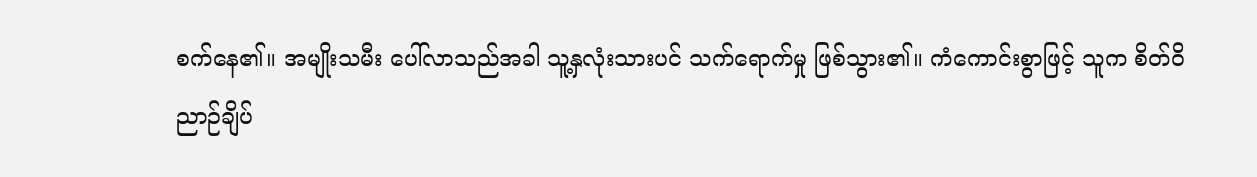စက်နေ၏။ အမျိုးသမီး ပေါ်လာသည်အခါ သူ့နှလုံးသားပင် သက်ရောက်မှု ဖြစ်သွား၏။ ကံကောင်းစွာဖြင့် သူက စိတ်ဝိညာဉ်ချိပ်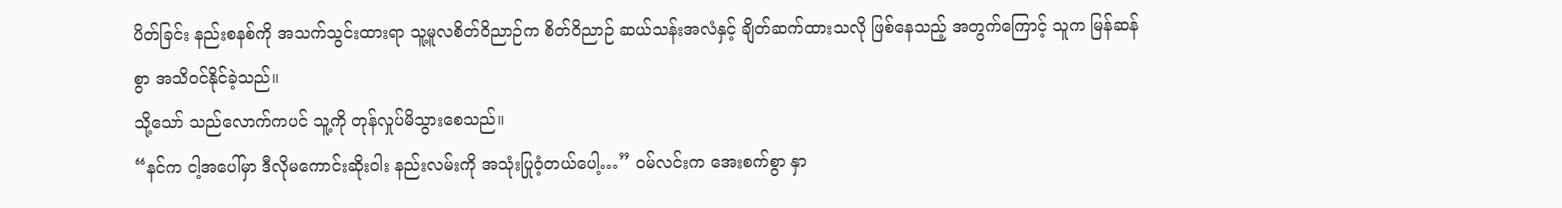ပိတ်ခြင်း နည်းစနစ်ကို အသက်သွင်းထားရာ သူ့မူလစိတ်ဝိညာဉ်က စိတ်ဝိညာဉ် ဆယ်သန်းအလံနှင့် ချိတ်ဆက်ထားသလို ဖြစ်နေသည့် အတွက်ကြောင့် သူက မြန်ဆန်စွာ အသိဝင်နိုင်ခဲ့သည်။
သို့သော် သည်လောက်ကပင် သူ့ကို တုန်လှုပ်မိသွားစေသည်။
“နင်က ငါ့အပေါ်မှာ ဒီလိုမကောင်းဆိုးဝါး နည်းလမ်းကို အသုံးပြုဝံ့တယ်ပေါ့…” ဝမ်လင်းက အေးစက်စွာ နှာ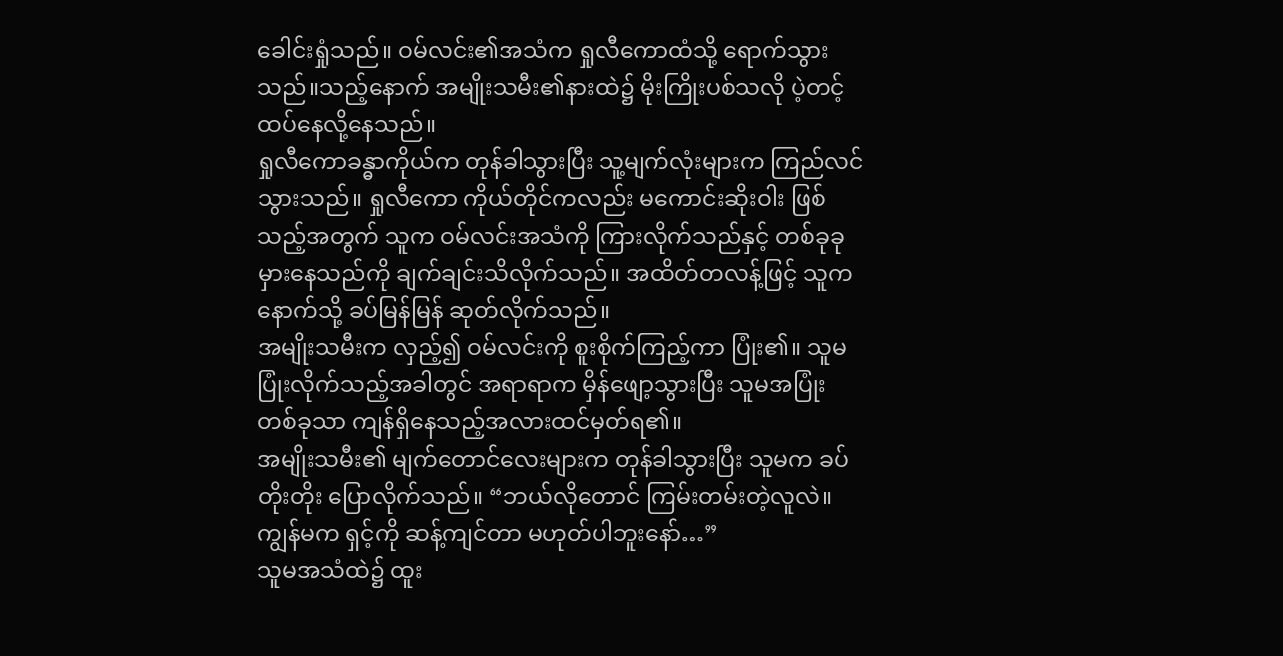ခေါင်းရှုံသည်။ ဝမ်လင်း၏အသံက ရှုလီကောထံသို့ ရောက်သွားသည်။သည့်နောက် အမျိုးသမီး၏နားထဲ၌ မိုးကြိုးပစ်သလို ပဲ့တင့်ထပ်နေလို့နေသည်။
ရှုလီကောခန္ဓာကိုယ်က တုန်ခါသွားပြီး သူ့မျက်လုံးများက ကြည်လင်သွားသည်။ ရှုလီကော ကိုယ်တိုင်ကလည်း မကောင်းဆိုးဝါး ဖြစ်သည့်အတွက် သူက ဝမ်လင်းအသံကို ကြားလိုက်သည်နှင့် တစ်ခုခုမှားနေသည်ကို ချက်ချင်းသိလိုက်သည်။ အထိတ်တလန့်ဖြင့် သူက နောက်သို့ ခပ်မြန်မြန် ဆုတ်လိုက်သည်။
အမျိုးသမီးက လှည့်၍ ဝမ်လင်းကို စူးစိုက်ကြည့်ကာ ပြုံး၏။ သူမ ပြုံးလိုက်သည့်အခါတွင် အရာရာက မှိန်ဖျော့သွားပြီး သူမအပြုံးတစ်ခုသာ ကျန်ရှိနေသည့်အလားထင်မှတ်ရ၏။
အမျိုးသမီး၏ မျက်တောင်လေးများက တုန်ခါသွားပြီး သူမက ခပ်တိုးတိုး ပြောလိုက်သည်။ “ဘယ်လိုတောင် ကြမ်းတမ်းတဲ့လူလဲ။ ကျွန်မက ရှင့်ကို ဆန့်ကျင်တာ မဟုတ်ပါဘူးနော်…”
သူမအသံထဲ၌ ထူး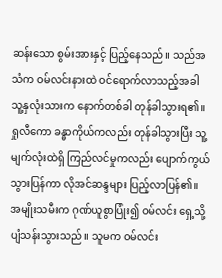ဆန်းသော စွမ်းအားနှင့် ပြည့်နေသည်။ သည်အသံက ဝမ်လင်းနားထဲ ဝင်ရောက်လာသည့်အခါ သူ့နှလုံးသားက နောက်တစ်ခါ တုန်ခါသွားရ၏။
ရှုလီကော ခန္ဓာကိုယ်ကလည်း တုန်ခါသွားပြီး သူ့မျက်လုံးထဲရှိ ကြည်လင်မှုကလည်း ပျောက်ကွယ်သွားပြန်ကာ လိုအင်ဆန္ဒများ ပြည့်လာပြန်၏။
အမျိုးသမီးက ဂုဏ်ယူစွာပြုံး၍ ဝမ်လင်း ရှေ့သို့ ပျံသန်းသွားသည်။ သူမက ဝမ်လင်း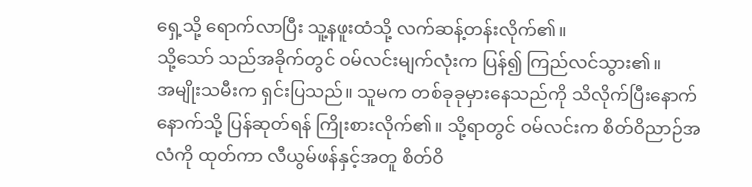ရှေ့သို့ ရောက်လာပြီး သူ့နဖူးထံသို့ လက်ဆန့်တန်းလိုက်၏။
သို့သော် သည်အခိုက်တွင် ဝမ်လင်းမျက်လုံးက ပြန်၍ ကြည်လင်သွား၏။
အမျိုးသမီးက ရှင်းပြသည်။ သူမက တစ်ခုခုမှားနေသည်ကို သိလိုက်ပြီးနောက် နောက်သို့ ပြန်ဆုတ်ရန် ကြိုးစားလိုက်၏။ သို့ရာတွင် ဝမ်လင်းက စိတ်ဝိညာဉ်အလံကို ထုတ်ကာ လီယွမ်ဖန်နှင့်အတူ စိတ်ဝိ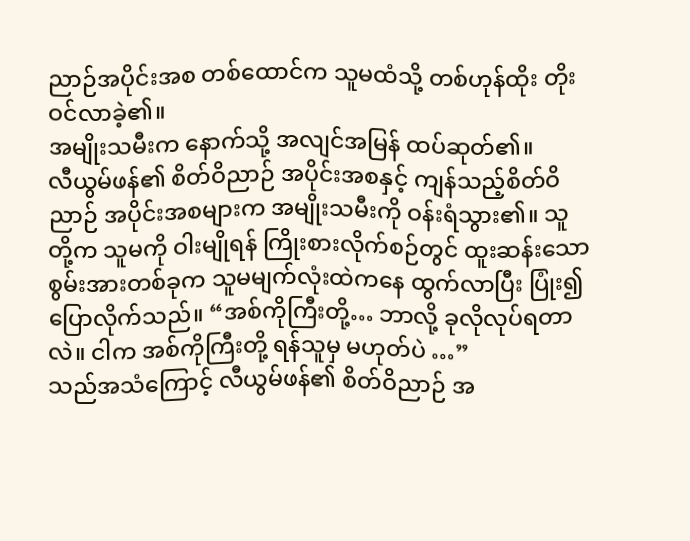ညာဉ်အပိုင်းအစ တစ်ထောင်က သူမထံသို့ တစ်ဟုန်ထိုး တိုးဝင်လာခဲ့၏။
အမျိုးသမီးက နောက်သို့ အလျင်အမြန် ထပ်ဆုတ်၏။
လီယွမ်ဖန်၏ စိတ်ဝိညာဉ် အပိုင်းအစနှင့် ကျန်သည့်စိတ်ဝိညာဉ် အပိုင်းအစများက အမျိုးသမီးကို ဝန်းရံသွား၏။ သူတို့က သူမကို ဝါးမျိုရန် ကြိုးစားလိုက်စဉ်တွင် ထူးဆန်းသော စွမ်းအားတစ်ခုက သူမမျက်လုံးထဲကနေ ထွက်လာပြီး ပြုံး၍ ပြောလိုက်သည်။ “အစ်ကိုကြီးတို့… ဘာလို့ ခုလိုလုပ်ရတာလဲ။ ငါက အစ်ကိုကြီးတို့ ရန်သူမှ မဟုတ်ပဲ …”
သည်အသံကြောင့် လီယွမ်ဖန်၏ စိတ်ဝိညာဉ် အ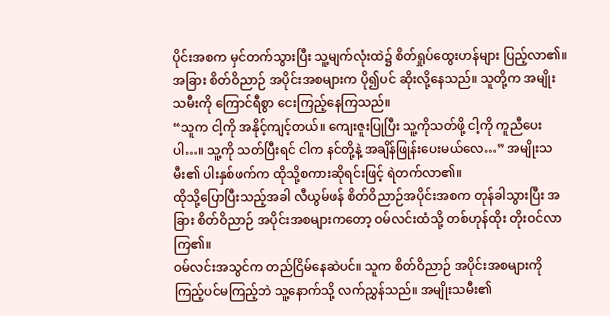ပိုင်းအစက မှင်တက်သွားပြီး သူ့မျက်လုံးထဲ၌ စိတ်ရှုပ်ထွေးဟန်များ ပြည့်လာ၏။ အခြား စိတ်ဝိညာဉ် အပိုင်းအစများက ပို၍ပင် ဆိုးလို့နေသည်။ သူတို့က အမျိုးသမီးကို ကြောင်ရီစွာ ငေးကြည့်နေကြသည်။
“သူက ငါ့ကို အနိုင့်ကျင့်တယ်။ ကျေးဇူးပြုပြီး သူ့ကိုသတ်ဖို့ ငါ့ကို ကူညီပေးပါ…။ သူ့ကို သတ်ပြီးရင် ငါက နင်တို့နဲ့ အချိန်ဖြုန်းပေးမယ်လေ…” အမျိုးသမီး၏ ပါးနှစ်ဖက်က ထိုသို့စကားဆိုရင်းဖြင့် ရဲတက်လာ၏။
ထိုသို့ပြောပြီးသည့်အခါ လီယွမ်ဖန် စိတ်ဝိညာဉ်အပိုင်းအစက တုန်ခါသွားပြီး အခြား စိတ်ဝိညာဉ် အပိုင်းအစများကတော့ ဝမ်လင်းထံသို့ တစ်ဟုန်ထိုး တိုးဝင်လာကြ၏။
ဝမ်လင်းအသွင်က တည်ငြိမ်နေဆဲပင်။ သူက စိတ်ဝိညာဉ် အပိုင်းအစများကို ကြည့်ပင်မကြည့်ဘဲ သူ့နောက်သို့ လက်ညွှန်သည်။ အမျိုးသမီး၏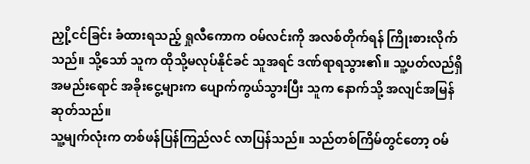ညှို့ငင်ခြင်း ခံထားရသည့် ရှုလီကောက ဝမ်လင်းကို အလစ်တိုက်ရန် ကြိုးစားလိုက်သည်။ သို့သော် သူက ထိုသို့မလုပ်နိုင်ခင် သူအရင် ဒဏ်ရာရသွား၏။ သူ့ပတ်လည်ရှိ အမည်းရောင် အခိုးငွေ့များက ပျောက်ကွယ်သွားပြီး သူက နောက်သို့ အလျင်အမြန်ဆုတ်သည်။
သူ့မျက်လုံးက တစ်ဖန်ပြန်ကြည်လင် လာပြန်သည်။ သည်တစ်ကြိမ်တွင်တော့ ဝမ်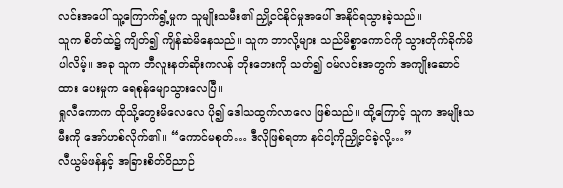လင်းအပေါ် သူ့ကြောက်ရွံ့မှုက သူမျိုးသမီး၏ ညှို့ငင်နိုင်မှုအပေါ် အနိုင်ရသွားခဲ့သည်။
သူက စိတ်ထဲ၌ ကျိတ်၍ ကျိန်ဆဲမိနေသည်။ သူက ဘာလို့များ သည်မိစ္စာကောင်ကို သွားတိုက်ခိုက်မိပါလိမ့်။ အခု သူက ဘီလူးနတ်ဆိုးကလန် ဘိုးဘေးကို သတ်၍ ဝမ်လင်းအတွက် အကျိုးဆောင်ထား ပေးမှုက ရေစုန်မျောသွားလေပြီ။
ရှုလီကောက ထိုသို့တွေးမိလေလေ ပို၍ ဒေါသထွက်လာလေ ဖြစ်သည်။ ထို့ကြောင့် သူက အမျိုးသမီးကို အော်ဟစ်လိုက်၏။ “ကောင်မစုတ်… ဒီလိုဖြစ်ရတာ နင်ငါ့ကိုညှို့ငင်ခဲ့လို့…”
လီယွမ်ဖန်နှင့် အခြားစိတ်ဝိညာဉ်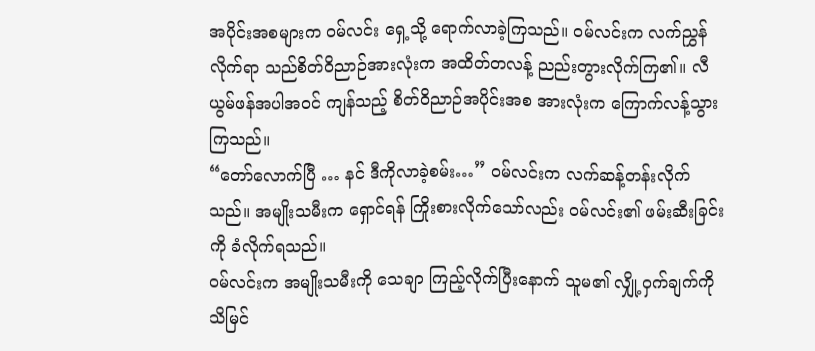အပိုင်းအစများက ဝမ်လင်း ရှေ့သို့ ရောက်လာခဲ့ကြသည်။ ဝမ်လင်းက လက်ညွှန်လိုက်ရာ သည်စိတ်ဝိညာဉ်အားလုံးက အထိတ်တလန့် ညည်းတွားလိုက်ကြ၏။ လီယွမ်ဖန်အပါအဝင် ကျန်သည့် စိတ်ဝိညာဉ်အပိုင်းအစ အားလုံးက ကြောက်လန့်သွားကြသည်။
“တော်လောက်ပြီ … နင် ဒီကိုလာခဲ့စမ်း…” ဝမ်လင်းက လက်ဆန့်တန်းလိုက်သည်။ အမျိုးသမီးက ရှောင်ရန် ကြိုးစားလိုက်သော်လည်း ဝမ်လင်း၏ ဖမ်းဆီးခြင်းကို ခံလိုက်ရသည်။
ဝမ်လင်းက အမျိုးသမီးကို သေချာ ကြည့်လိုက်ပြီးနောက် သူမ၏ လျှို့ဝှက်ချက်ကို သိမြင်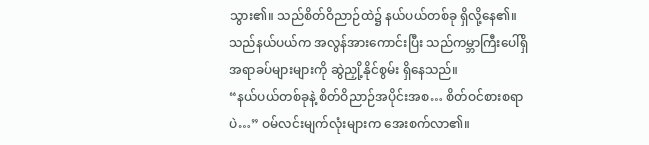သွား၏။ သည်စိတ်ဝိညာဉ်ထဲ၌ နယ်ပယ်တစ်ခု ရှိလို့နေ၏။ သည်နယ်ပယ်က အလွန်အားကောင်းပြီး သည်ကမ္ဘာကြီးပေါ်ရှိ အရာခပ်များများကို ဆွဲညှို့နိုင်စွမ်း ရှိနေသည်။
“နယ်ပယ်တစ်ခုနဲ့ စိတ်ဝိညာဉ်အပိုင်းအစ… စိတ်ဝင်စားစရာပဲ…” ဝမ်လင်းမျက်လုံးများက အေးစက်လာ၏။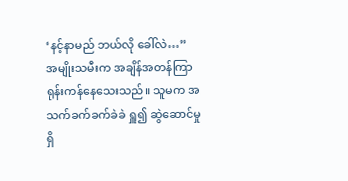‘နင့်နာမည် ဘယ်လို ခေါ်လဲ…”
အမျိုးသမီးက အချိန်အတန်ကြာ ရုန်းကန်နေသေးသည်။ သူမက အသက်ခက်ခက်ခဲခဲ ရှူ၍ ဆွဲဆောင်မှုရှိ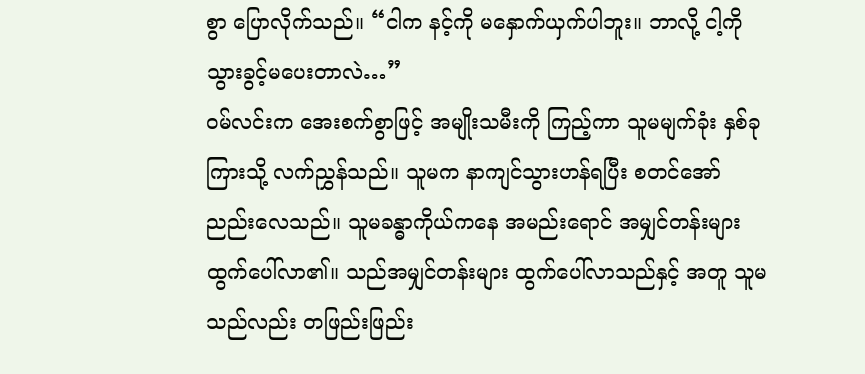စွာ ပြောလိုက်သည်။ “ငါက နင့်ကို မနှောက်ယှက်ပါဘူး။ ဘာလို့ ငါ့ကို သွားခွင့်မပေးတာလဲ…”
ဝမ်လင်းက အေးစက်စွာဖြင့် အမျိုးသမီးကို ကြည့်ကာ သူမမျက်ခုံး နှစ်ခုကြားသို့ လက်ညွှန်သည်။ သူမက နာကျင်သွားဟန်ရပြီး စတင်အော်ညည်းလေသည်။ သူမခန္ဓာကိုယ်ကနေ အမည်းရောင် အမျှင်တန်းများ ထွက်ပေါ်လာ၏။ သည်အမျှင်တန်းများ ထွက်ပေါ်လာသည်နှင့် အတူ သူမသည်လည်း တဖြည်းဖြည်း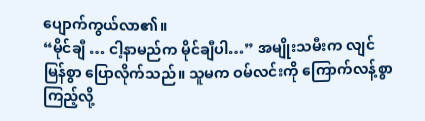ပျောက်ကွယ်လာ၏။
“မိုင်ချီ … ငါ့နာမည်က မိုင်ချီပါ…” အမျိုးသမီးက လျင်မြန်စွာ ပြောလိုက်သည်။ သူမက ဝမ်လင်းကို ကြောက်လန့်စွာ ကြည့်လို့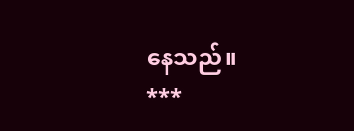နေသည်။
***